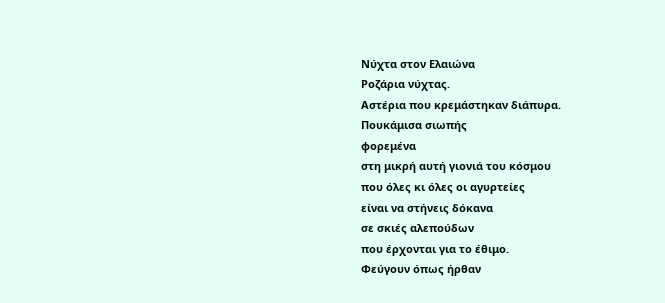Νύχτα στον Ελαιώνα
Ροζάρια νύχτας.
Αστέρια που κρεμάστηκαν διάπυρα.
Πουκάμισα σιωπής
φορεμένα
στη μικρή αυτή γιονιά του κόσμου
που όλες κι όλες οι αγυρτείες
είναι να στήνεις δόκανα
σε σκιές αλεπούδων
που έρχονται για το έθιμο.
Φεύγουν όπως ήρθαν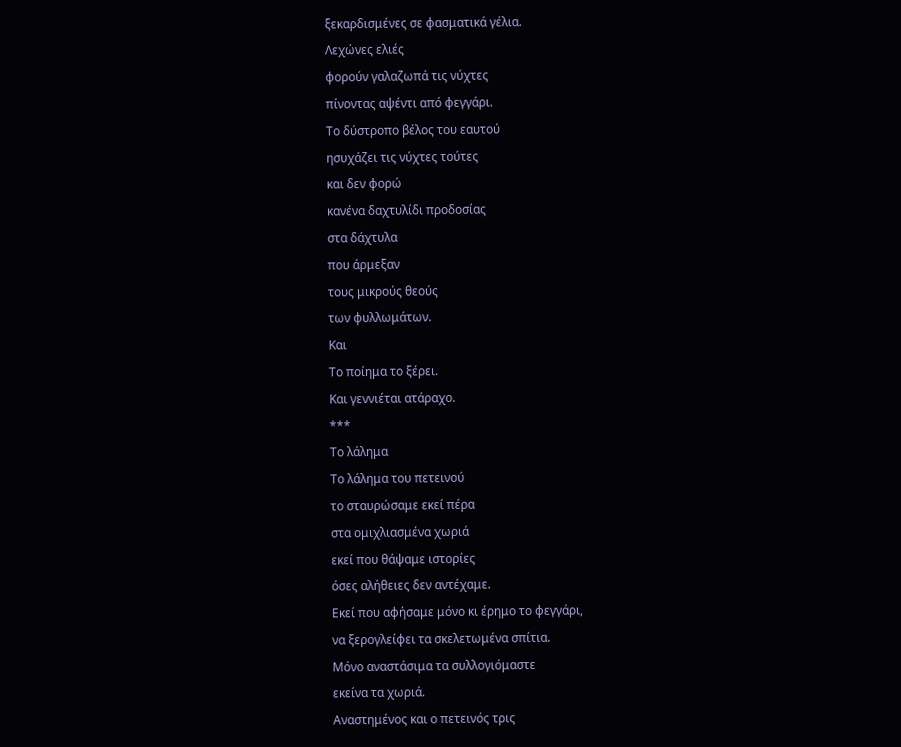ξεκαρδισμένες σε φασματικά γέλια.
Λεχώνες ελιές
φορούν γαλαζωπά τις νύχτες
πίνοντας αψέντι από φεγγάρι.
Το δύστροπο βέλος του εαυτού
ησυχάζει τις νύχτες τούτες
και δεν φορώ
κανένα δαχτυλίδι προδοσίας
στα δάχτυλα
που άρμεξαν
τους μικρούς θεούς
των φυλλωμάτων.
Και
Το ποίημα το ξέρει.
Και γεννιέται ατάραχο.
***
Το λάλημα
Το λάλημα του πετεινού
το σταυρώσαμε εκεί πέρα
στα ομιχλιασμένα χωριά
εκεί που θάψαμε ιστορίες
όσες αλήθειες δεν αντέχαμε.
Εκεί που αφήσαμε μόνο κι έρημο το φεγγάρι,
να ξερογλείφει τα σκελετωμένα σπίτια.
Μόνο αναστάσιμα τα συλλογιόμαστε
εκείνα τα χωριά.
Αναστημένος και ο πετεινός τρις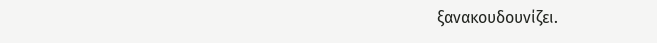ξανακουδουνίζει.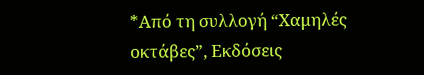*Από τη συλλογή “Χαμηλές οκτάβες”, Εκδόσεις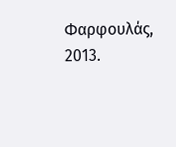Φαρφουλάς, 2013.